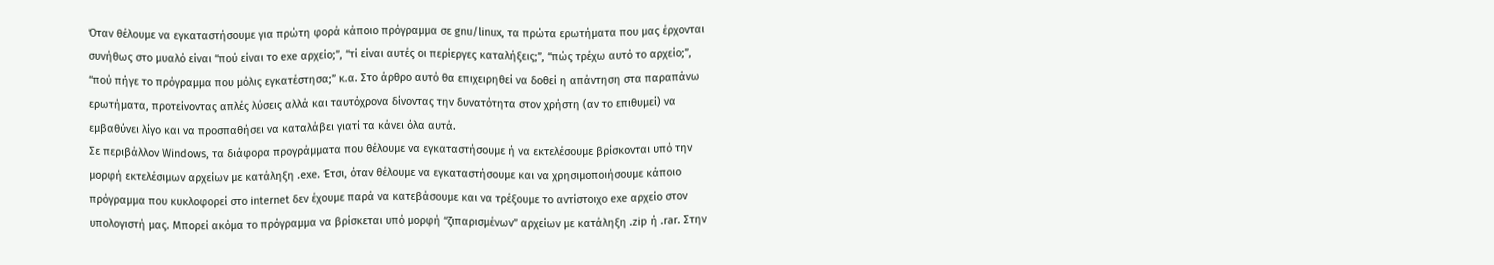Όταν θέλουμε να εγκαταστήσουμε για πρώτη φορά κάποιο πρόγραμμα σε gnu/linux, τα πρώτα ερωτήματα που μας έρχονται συνήθως στο μυαλό είναι “πού είναι το exe αρχείο;”, “τί είναι αυτές οι περίεργες καταλήξεις;”, “πώς τρέχω αυτό το αρχείο;”, “πού πήγε το πρόγραμμα που μόλις εγκατέστησα;” κ.α. Στο άρθρο αυτό θα επιχειρηθεί να δοθεί η απάντηση στα παραπάνω ερωτήματα, προτείνοντας απλές λύσεις αλλά και ταυτόχρονα δίνοντας την δυνατότητα στον χρήστη (αν το επιθυμεί) να εμβαθύνει λίγο και να προσπαθήσει να καταλάβει γιατί τα κάνει όλα αυτά.
Σε περιβάλλον Windows, τα διάφορα προγράμματα που θέλουμε να εγκαταστήσουμε ή να εκτελέσουμε βρίσκονται υπό την μορφή εκτελέσιμων αρχείων με κατάληξη .exe. Έτσι, όταν θέλουμε να εγκαταστήσουμε και να χρησιμοποιήσουμε κάποιο πρόγραμμα που κυκλοφορεί στο internet δεν έχουμε παρά να κατεβάσουμε και να τρέξουμε το αντίστοιχο exe αρχείο στον υπολογιστή μας. Μπορεί ακόμα το πρόγραμμα να βρίσκεται υπό μορφή “ζιπαρισμένων” αρχείων με κατάληξη .zip ή .rar. Στην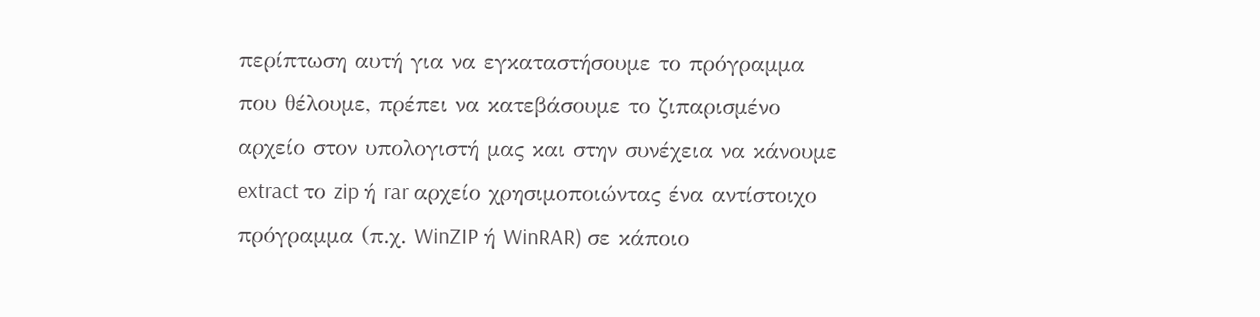περίπτωση αυτή για να εγκαταστήσουμε το πρόγραμμα που θέλουμε, πρέπει να κατεβάσουμε το ζιπαρισμένο αρχείο στον υπολογιστή μας και στην συνέχεια να κάνουμε extract το zip ή rar αρχείο χρησιμοποιώντας ένα αντίστοιχο πρόγραμμα (π.χ. WinZIP ή WinRAR) σε κάποιο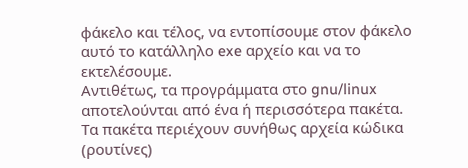φάκελο και τέλος, να εντοπίσουμε στον φάκελο αυτό το κατάλληλο exe αρχείο και να το εκτελέσουμε.
Αντιθέτως, τα προγράμματα στο gnu/linux αποτελούνται από ένα ή περισσότερα πακέτα. Τα πακέτα περιέχουν συνήθως αρχεία κώδικα (ρουτίνες)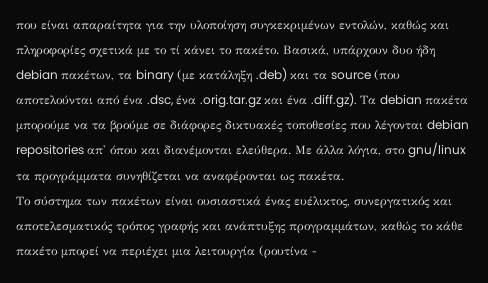που είναι απαραίτητα για την υλοποίηση συγκεκριμένων εντολών, καθώς και πληροφορίες σχετικά με το τί κάνει το πακέτο. Βασικά, υπάρχουν δυο ήδη debian πακέτων, τα binary (με κατάληξη .deb) και τα source (που αποτελούνται από ένα .dsc, ένα .orig.tar.gz και ένα .diff.gz). Τα debian πακέτα μπορούμε να τα βρούμε σε διάφορες δικτυακές τοποθεσίες που λέγονται debian repositories απ' όπου και διανέμονται ελεύθερα. Με άλλα λόγια, στο gnu/linux τα προγράμματα συνηθίζεται να αναφέρονται ως πακέτα.
Το σύστημα των πακέτων είναι ουσιαστικά ένας ευέλικτος, συνεργατικός και αποτελεσματικός τρόπος γραφής και ανάπτυξης προγραμμάτων, καθώς το κάθε πακέτο μπορεί να περιέχει μια λειτουργία (ρουτίνα -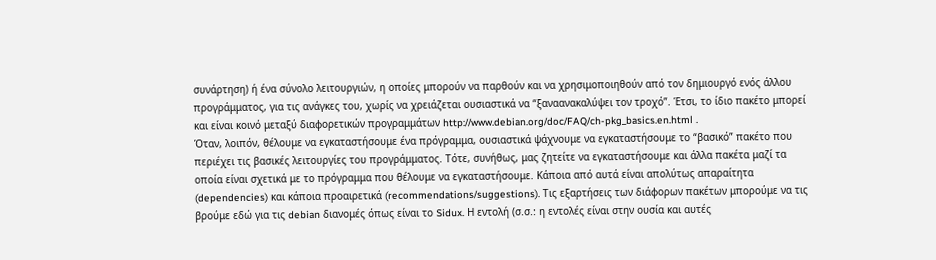συνάρτηση) ή ένα σύνολο λειτουργιών, η οποίες μπορούν να παρθούν και να χρησιμοποιηθούν από τον δημιουργό ενός άλλου προγράμματος, για τις ανάγκες του, χωρίς να χρειάζεται ουσιαστικά να “ξαναανακαλύψει τον τροχό”. Έτσι, το ίδιο πακέτο μπορεί και είναι κοινό μεταξύ διαφορετικών προγραμμάτων http://www.debian.org/doc/FAQ/ch-pkg_basics.en.html .
Όταν, λοιπόν, θέλουμε να εγκαταστήσουμε ένα πρόγραμμα, ουσιαστικά ψάχνουμε να εγκαταστήσουμε το “βασικό” πακέτο που περιέχει τις βασικές λειτουργίες του προγράμματος. Τότε, συνήθως, μας ζητείτε να εγκαταστήσουμε και άλλα πακέτα μαζί τα οποία είναι σχετικά με το πρόγραμμα που θέλουμε να εγκαταστήσουμε. Κάποια από αυτά είναι απολύτως απαραίτητα (dependencies) και κάποια προαιρετικά (recommendations/suggestions). Τις εξαρτήσεις των διάφορων πακέτων μπορούμε να τις βρούμε εδώ για τις debian διανομές όπως είναι το Sidux. Η εντολή (σ.σ.: η εντολές είναι στην ουσία και αυτές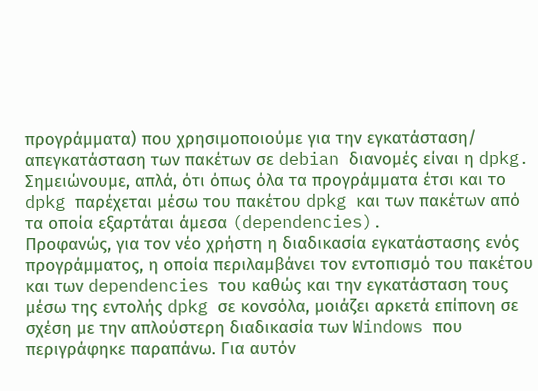προγράμματα) που χρησιμοποιούμε για την εγκατάσταση/ απεγκατάσταση των πακέτων σε debian διανομές είναι η dpkg. Σημειώνουμε, απλά, ότι όπως όλα τα προγράμματα έτσι και το dpkg παρέχεται μέσω του πακέτου dpkg και των πακέτων από τα οποία εξαρτάται άμεσα (dependencies).
Προφανώς, για τον νέο χρήστη η διαδικασία εγκατάστασης ενός προγράμματος, η οποία περιλαμβάνει τον εντοπισμό του πακέτου και των dependencies του καθώς και την εγκατάσταση τους μέσω της εντολής dpkg σε κονσόλα, μοιάζει αρκετά επίπονη σε σχέση με την απλούστερη διαδικασία των Windows που περιγράφηκε παραπάνω. Για αυτόν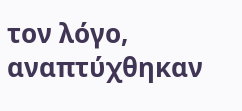τον λόγο, αναπτύχθηκαν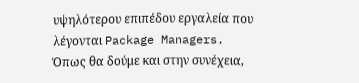υψηλότερου επιπέδου εργαλεία που λέγονται Package Managers.
Όπως θα δούμε και στην συνέχεια,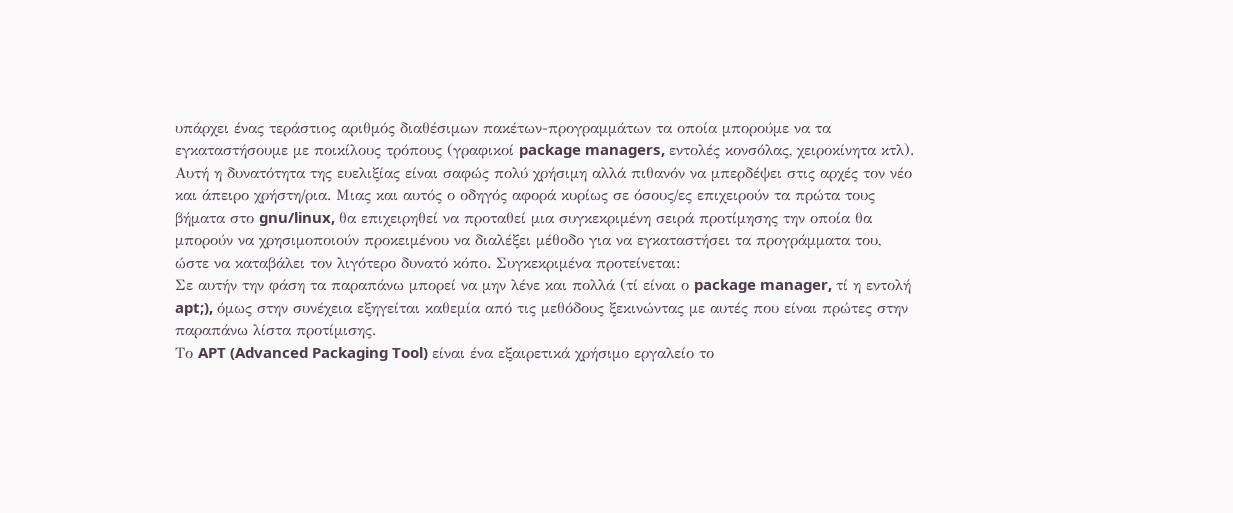υπάρχει ένας τεράστιος αριθμός διαθέσιμων πακέτων-προγραμμάτων τα οποία μπορούμε να τα εγκαταστήσουμε με ποικίλους τρόπους (γραφικοί package managers, εντολές κονσόλας, χειροκίνητα κτλ). Αυτή η δυνατότητα της ευελιξίας είναι σαφώς πολύ χρήσιμη αλλά πιθανόν να μπερδέψει στις αρχές τον νέο και άπειρο χρήστη/ρια. Μιας και αυτός ο οδηγός αφορά κυρίως σε όσους/ες επιχειρούν τα πρώτα τους βήματα στο gnu/linux, θα επιχειρηθεί να προταθεί μια συγκεκριμένη σειρά προτίμησης την οποία θα μπορούν να χρησιμοποιούν προκειμένου να διαλέξει μέθοδο για να εγκαταστήσει τα προγράμματα του, ώστε να καταβάλει τον λιγότερο δυνατό κόπο. Συγκεκριμένα προτείνεται:
Σε αυτήν την φάση τα παραπάνω μπορεί να μην λένε και πολλά (τί είναι ο package manager, τί η εντολή apt;), όμως στην συνέχεια εξηγείται καθεμία από τις μεθόδους ξεκινώντας με αυτές που είναι πρώτες στην παραπάνω λίστα προτίμισης.
Το APT (Advanced Packaging Tool) είναι ένα εξαιρετικά χρήσιμο εργαλείο το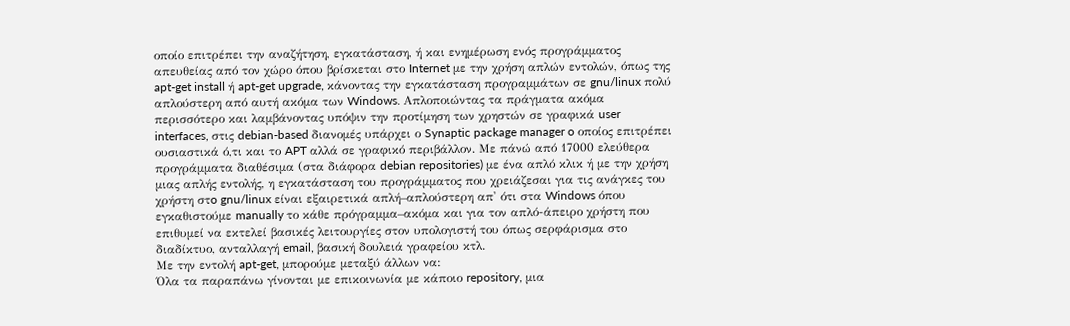οποίο επιτρέπει την αναζήτηση, εγκατάσταση, ή και ενημέρωση ενός προγράμματος απευθείας από τον χώρο όπου βρίσκεται στο Internet με την χρήση απλών εντολών, όπως της apt-get install ή apt-get upgrade, κάνοντας την εγκατάσταση προγραμμάτων σε gnu/linux πολύ απλούστερη από αυτή ακόμα των Windows. Απλοποιώντας τα πράγματα ακόμα περισσότερο και λαμβάνοντας υπόψιν την προτίμηση των χρηστών σε γραφικά user interfaces, στις debian-based διανομές υπάρχει ο Synaptic package manager o οποίος επιτρέπει ουσιαστικά ό,τι και το APT αλλά σε γραφικό περιβάλλον. Με πάνώ από 17000 ελεύθερα προγράμματα διαθέσιμα (στα διάφορα debian repositories) με ένα απλό κλικ ή με την χρήση μιας απλής εντολής, η εγκατάσταση του προγράμματος που χρειάζεσαι για τις ανάγκες του χρήστη στo gnu/linux είναι εξαιρετικά απλή–απλούστερη απ' ότι στα Windows όπου εγκαθιστούμε manually το κάθε πρόγραμμα–ακόμα και για τον απλό-άπειρο χρήστη που επιθυμεί να εκτελεί βασικές λειτουργίες στον υπολογιστή του όπως σερφάρισμα στο διαδίκτυο, ανταλλαγή email, βασική δουλειά γραφείου κτλ.
Με την εντολή apt-get, μπορούμε μεταξύ άλλων να:
Όλα τα παραπάνω γίνονται με επικοινωνία με κάποιο repository, μια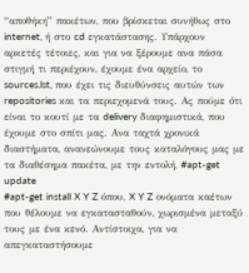“αποθήκη” πακέτων, που βρίσκεται συνήθως στο internet, ή στο cd εγκατάστασης. Υπάρχουν αρκετές τέτοιες, και για να ξέρουμε ανα πάσα στιγμή τι περιέχουν, έχουμε ένα αρχείο, το sources.lst, που έχει τις διευθύνσεις αυτών των repositories και τα περιεχομενά τους. Ας πούμε ότι είναι το κουτί με τα delivery διαφημιστικά, που έχουμε στο σπίτι μας. Ανα ταχτά χρονικά διαστήματα, ανανεώνουμε τους καταλόγους μας με τα διαθέσημα πακέτα, με την εντολή, #apt-get update
#apt-get install X Y Z όπου, X Y Z ονόματα καέτων που θέλουμε να εγκατασταθούν, χωρισμένα μεταξύ τους με ένα κενό. Αντίστοιχα, για να απεγκαταστήσουμε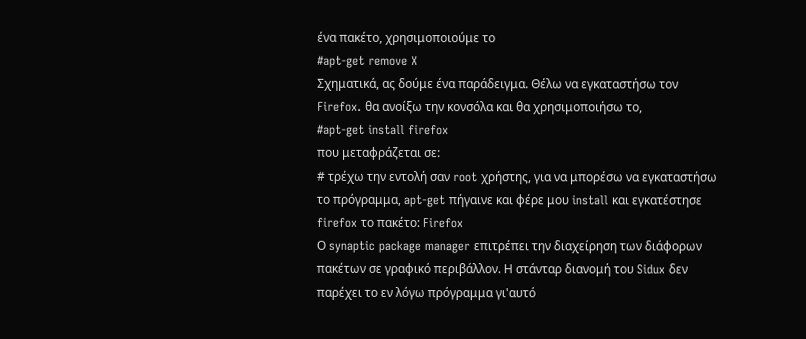ένα πακέτο, χρησιμοποιούμε το
#apt-get remove X
Σχηματικά, ας δούμε ένα παράδειγμα. Θέλω να εγκαταστήσω τον Firefox. θα ανοίξω την κονσόλα και θα χρησιμοποιήσω το,
#apt-get install firefox
που μεταφράζεται σε:
# τρέχω την εντολή σαν root χρήστης, για να μπορέσω να εγκαταστήσω το πρόγραμμα, apt-get πήγαινε και φέρε μου install και εγκατέστησε firefox το πακέτο: Firefox
Ο synaptic package manager επιτρέπει την διαχείρηση των διάφορων πακέτων σε γραφικό περιβάλλον. Η στάνταρ διανομή του Sidux δεν παρέχει το εν λόγω πρόγραμμα γι'αυτό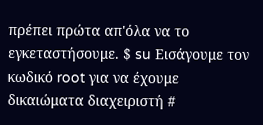πρέπει πρώτα απ'όλα να το εγκεταστήσουμε. $ su Εισάγουμε τον κωδικό root για να έχουμε δικαιώματα διαχειριστή #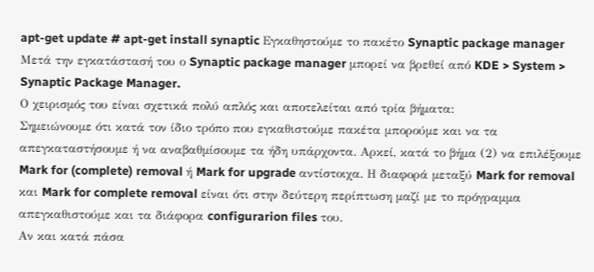apt-get update # apt-get install synaptic Εγκαθηστούμε το πακέτο Synaptic package manager
Μετά την εγκατάστασή του ο Synaptic package manager μπορεί να βρεθεί από KDE > System > Synaptic Package Manager.
Ο χειρισμός του είναι σχετικά πολύ απλός και αποτελείται από τρία βήματα:
Σημειώνουμε ότι κατά τον ίδιο τρόπο που εγκαθιστούμε πακέτα μπορούμε και να τα απεγκαταστήσουμε ή να αναβαθμίσουμε τα ήδη υπάρχοντα. Αρκεί, κατά το βήμα (2) να επιλέξουμε Mark for (complete) removal ή Mark for upgrade αντίστοιχα. Η διαφορά μεταξύ Mark for removal και Mark for complete removal είναι ότι στην δεύτερη περίπτωση μαζί με το πρόγραμμα απεγκαθιστούμε και τα διάφορα configurarion files του.
Αν και κατά πάσα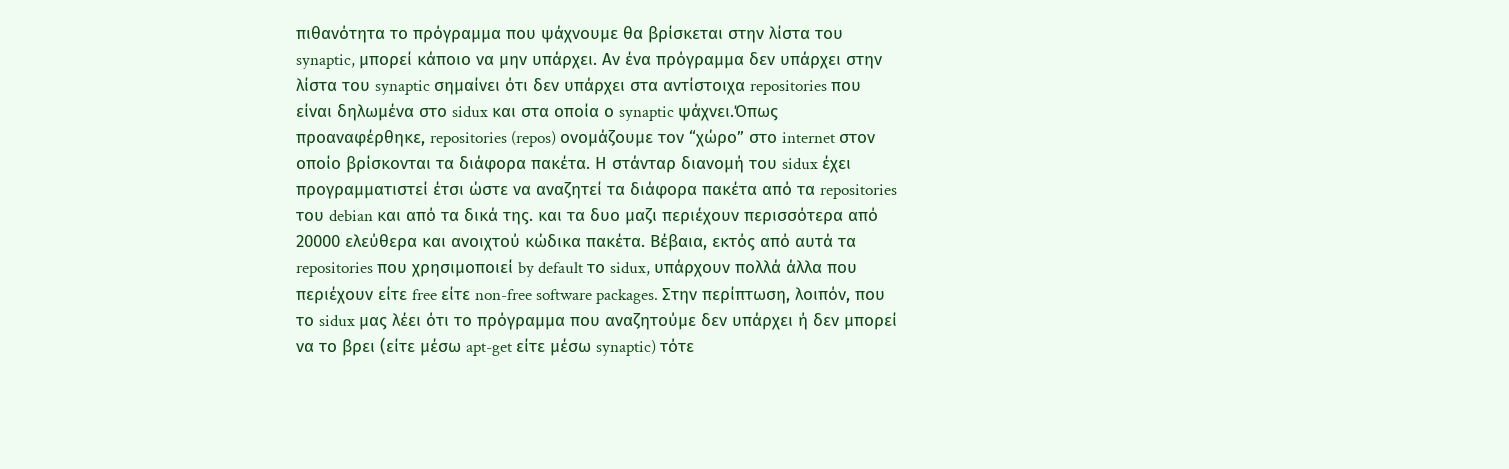πιθανότητα το πρόγραμμα που ψάχνουμε θα βρίσκεται στην λίστα του synaptic, μπορεί κάποιο να μην υπάρχει. Αν ένα πρόγραμμα δεν υπάρχει στην λίστα του synaptic σημαίνει ότι δεν υπάρχει στα αντίστοιχα repositories που είναι δηλωμένα στο sidux και στα οποία ο synaptic ψάχνει.Όπως προαναφέρθηκε, repositories (repos) ονομάζουμε τον “χώρο” στο internet στον οποίο βρίσκονται τα διάφορα πακέτα. Η στάνταρ διανομή του sidux έχει προγραμματιστεί έτσι ώστε να αναζητεί τα διάφορα πακέτα από τα repositories του debian και από τα δικά της. και τα δυο μαζι περιέχουν περισσότερα από 20000 ελεύθερα και ανοιχτού κώδικα πακέτα. Βέβαια, εκτός από αυτά τα repositories που χρησιμοποιεί by default το sidux, υπάρχουν πολλά άλλα που περιέχουν είτε free είτε non-free software packages. Στην περίπτωση, λοιπόν, που το sidux μας λέει ότι το πρόγραμμα που αναζητούμε δεν υπάρχει ή δεν μπορεί να το βρει (είτε μέσω apt-get είτε μέσω synaptic) τότε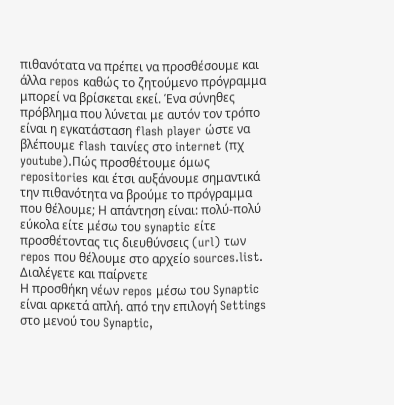πιθανότατα να πρέπει να προσθέσουμε και άλλα repos καθώς το ζητούμενο πρόγραμμα μπορεί να βρίσκεται εκεί. Ένα σύνηθες πρόβλημα που λύνεται με αυτόν τον τρόπο είναι η εγκατάσταση flash player ώστε να βλέπουμε flash ταινίες στο internet (πχ youtube).Πώς προσθέτουμε όμως repositories και έτσι αυξάνουμε σημαντικά την πιθανότητα να βρούμε το πρόγραμμα που θέλουμε; Η απάντηση είναι: πολύ-πολύ εύκολα είτε μέσω του synaptic είτε προσθέτοντας τις διευθύνσεις (url) των repos που θέλουμε στο αρχείο sources.list. Διαλέγετε και παίρνετε
Η προσθήκη νέων repos μέσω του Synaptic είναι αρκετά απλή. από την επιλογή Settings στο μενού του Synaptic,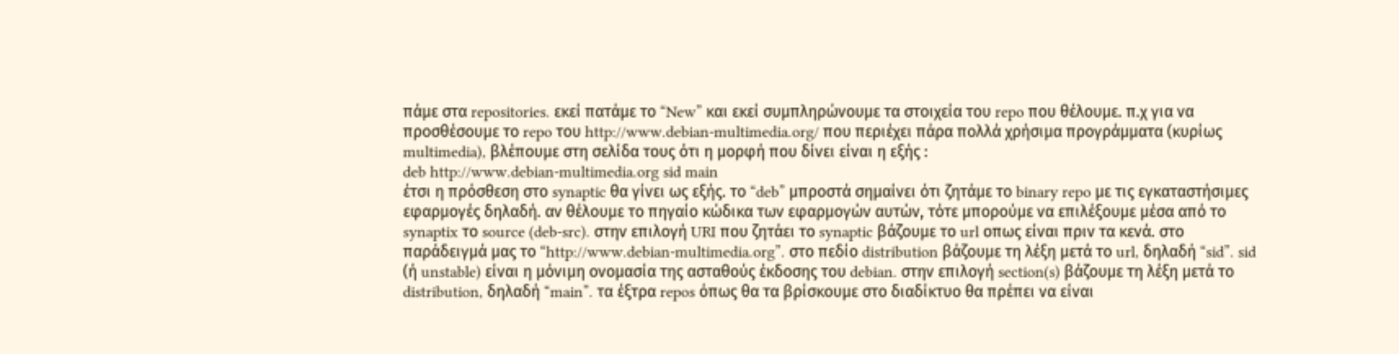πάμε στα repositories. εκεί πατάμε το “New” και εκεί συμπληρώνουμε τα στοιχεία του repo που θέλουμε. π.χ για να προσθέσουμε το repo του http://www.debian-multimedia.org/ που περιέχει πάρα πολλά χρήσιμα προγράμματα (κυρίως multimedia), βλέπουμε στη σελίδα τους ότι η μορφή που δίνει είναι η εξής :
deb http://www.debian-multimedia.org sid main
έτσι η πρόσθεση στο synaptic θα γίνει ως εξής. το “deb” μπροστά σημαίνει ότι ζητάμε το binary repo με τις εγκαταστήσιμες εφαρμογές δηλαδή. αν θέλουμε το πηγαίο κώδικα των εφαρμογών αυτών, τότε μπορούμε να επιλέξουμε μέσα από το synaptix το source (deb-src). στην επιλογή URI που ζητάει το synaptic βάζουμε το url οπως είναι πριν τα κενά. στο παράδειγμά μας το “http://www.debian-multimedia.org”. στο πεδίο distribution βάζουμε τη λέξη μετά το url, δηλαδή “sid”. sid (ή unstable) είναι η μόνιμη ονομασία της ασταθούς έκδοσης του debian. στην επιλογή section(s) βάζουμε τη λέξη μετά το distribution, δηλαδή “main”. τα έξτρα repos όπως θα τα βρίσκουμε στο διαδίκτυο θα πρέπει να είναι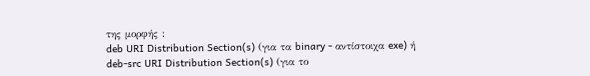της μορφής :
deb URI Distribution Section(s) (για τα binary - αντίστοιχα exe) ή deb-src URI Distribution Section(s) (για το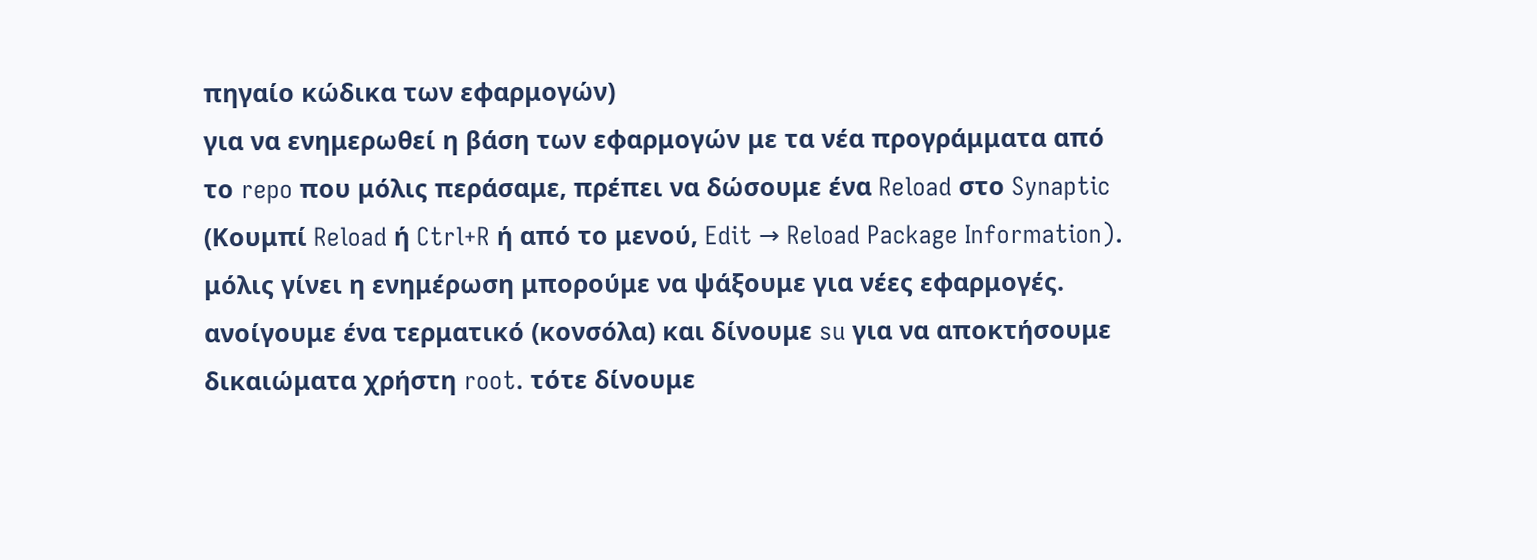πηγαίο κώδικα των εφαρμογών)
για να ενημερωθεί η βάση των εφαρμογών με τα νέα προγράμματα από το repo που μόλις περάσαμε, πρέπει να δώσουμε ένα Reload στο Synaptic (Κουμπί Reload ή Ctrl+R ή από το μενού, Edit → Reload Package Information). μόλις γίνει η ενημέρωση μπορούμε να ψάξουμε για νέες εφαρμογές.
ανοίγουμε ένα τερματικό (κονσόλα) και δίνουμε su για να αποκτήσουμε δικαιώματα χρήστη root. τότε δίνουμε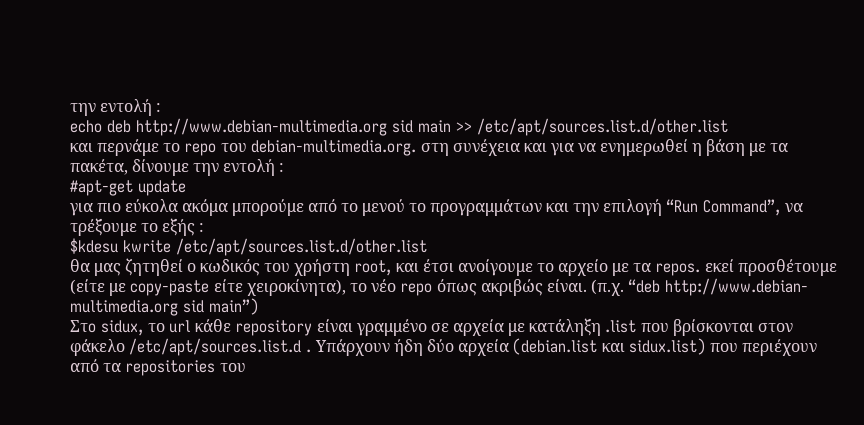την εντολή :
echo deb http://www.debian-multimedia.org sid main >> /etc/apt/sources.list.d/other.list
και περνάμε το repo του debian-multimedia.org. στη συνέχεια και για να ενημερωθεί η βάση με τα πακέτα, δίνουμε την εντολή :
#apt-get update
για πιο εύκολα ακόμα μπορούμε από το μενού το προγραμμάτων και την επιλογή “Run Command”, να τρέξουμε το εξής :
$kdesu kwrite /etc/apt/sources.list.d/other.list
θα μας ζητηθεί ο κωδικός του χρήστη root, και έτσι ανοίγουμε το αρχείο με τα repos. εκεί προσθέτουμε (είτε με copy-paste είτε χειροκίνητα), το νέο repo όπως ακριβώς είναι. (π.χ. “deb http://www.debian-multimedia.org sid main”)
Στo sidux, το url κάθε repository είναι γραμμένο σε αρχεία με κατάληξη .list που βρίσκονται στον φάκελο /etc/apt/sources.list.d . Υπάρχουν ήδη δύο αρχεία (debian.list και sidux.list) που περιέχουν από τα repositories του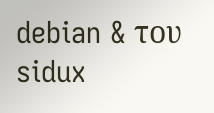debian & του sidux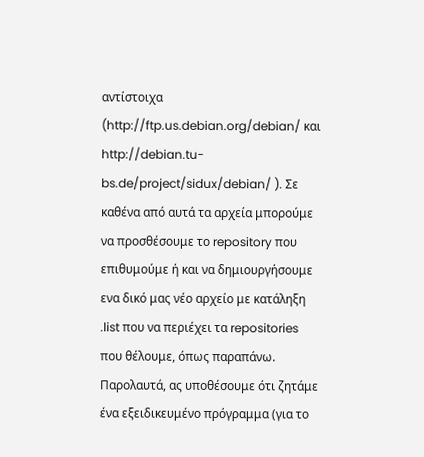αντίστοιχα (http://ftp.us.debian.org/debian/ και http://debian.tu-bs.de/project/sidux/debian/ ). Σε καθένα από αυτά τα αρχεία μπορούμε να προσθέσουμε το repository που επιθυμούμε ή και να δημιουργήσουμε ενα δικό μας νέο αρχείο με κατάληξη .list που να περιέχει τα repositories που θέλουμε, όπως παραπάνω.
Παρολαυτά, ας υποθέσουμε ότι ζητάμε ένα εξειδικευμένο πρόγραμμα (για το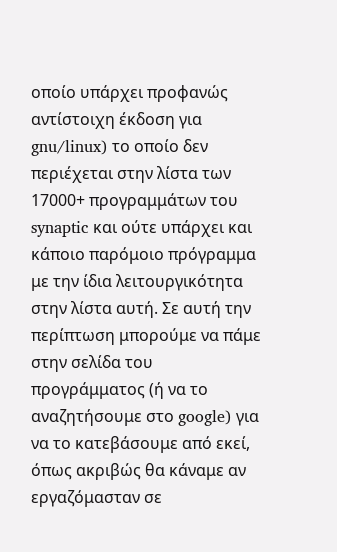οποίο υπάρχει προφανώς αντίστοιχη έκδοση για gnu/linux) το οποίο δεν περιέχεται στην λίστα των 17000+ προγραμμάτων του synaptic και ούτε υπάρχει και κάποιο παρόμοιο πρόγραμμα με την ίδια λειτουργικότητα στην λίστα αυτή. Σε αυτή την περίπτωση μπορούμε να πάμε στην σελίδα του προγράμματος (ή να το αναζητήσουμε στο google) για να το κατεβάσουμε από εκεί, όπως ακριβώς θα κάναμε αν εργαζόμασταν σε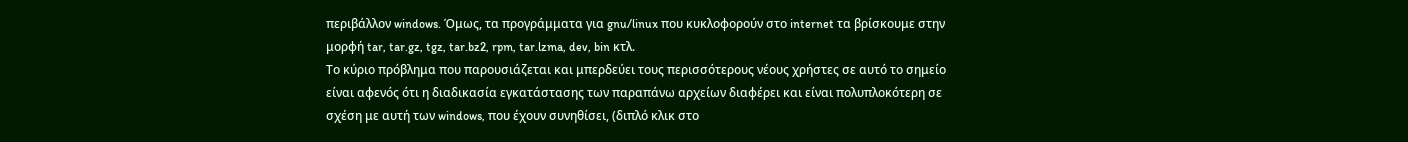περιβάλλον windows. Όμως, τα προγράμματα για gnu/linux που κυκλοφορούν στο internet τα βρίσκουμε στην μορφή tar, tar.gz, tgz, tar.bz2, rpm, tar.lzma, dev, bin κτλ.
Το κύριο πρόβλημα που παρουσιάζεται και μπερδεύει τους περισσότερους νέους χρήστες σε αυτό το σημείο είναι αφενός ότι η διαδικασία εγκατάστασης των παραπάνω αρχείων διαφέρει και είναι πολυπλοκότερη σε σχέση με αυτή των windows, που έχουν συνηθίσει, (διπλό κλικ στο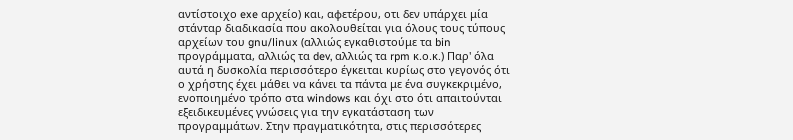αντίστοιχο exe αρχείο) και, αφετέρου, οτι δεν υπάρχει μία στάνταρ διαδικασία που ακολουθείται για όλους τους τύπους αρχείων του gnu/linux (αλλιώς εγκαθιστούμε τα bin προγράμματα, αλλιώς τα dev, αλλιώς τα rpm κ.ο.κ.) Παρ' όλα αυτά η δυσκολία περισσότερο έγκειται κυρίως στο γεγονός ότι ο χρήστης έχει μάθει να κάνει τα πάντα με ένα συγκεκριμένο, ενοποιημένο τρόπο στα windows και όχι στο ότι απαιτούνται εξειδικευμένες γνώσεις για την εγκατάσταση των προγραμμάτων. Στην πραγματικότητα, στις περισσότερες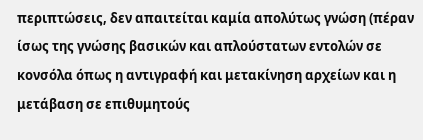περιπτώσεις, δεν απαιτείται καμία απολύτως γνώση (πέραν ίσως της γνώσης βασικών και απλούστατων εντολών σε κονσόλα όπως η αντιγραφή και μετακίνηση αρχείων και η μετάβαση σε επιθυμητούς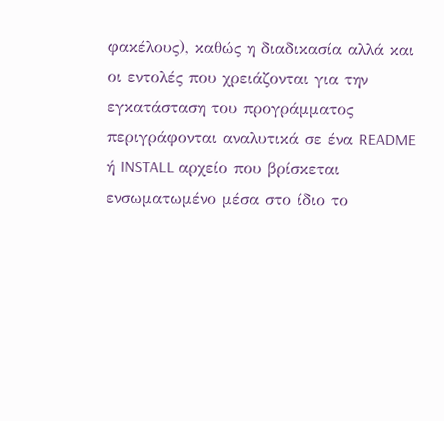φακέλους), καθώς η διαδικασία αλλά και οι εντολές που χρειάζονται για την εγκατάσταση του προγράμματος περιγράφονται αναλυτικά σε ένα README ή INSTALL αρχείο που βρίσκεται ενσωματωμένο μέσα στο ίδιο το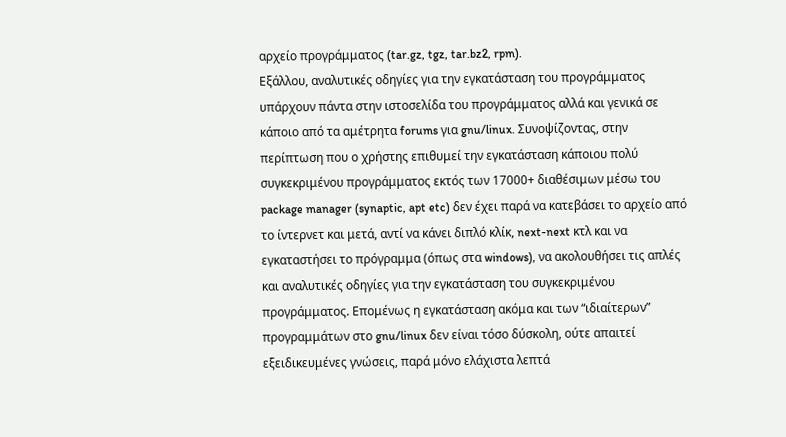αρχείο προγράμματος (tar.gz, tgz, tar.bz2, rpm).
Εξάλλου, αναλυτικές οδηγίες για την εγκατάσταση του προγράμματος υπάρχουν πάντα στην ιστοσελίδα του προγράμματος αλλά και γενικά σε κάποιο από τα αμέτρητα forums για gnu/linux. Συνοψίζοντας, στην περίπτωση που ο χρήστης επιθυμεί την εγκατάσταση κάποιου πολύ συγκεκριμένου προγράμματος εκτός των 17000+ διαθέσιμων μέσω του package manager (synaptic, apt etc) δεν έχει παρά να κατεβάσει το αρχείο από το ίντερνετ και μετά, αντί να κάνει διπλό κλίκ, next-next κτλ και να εγκαταστήσει το πρόγραμμα (όπως στα windows), να ακολουθήσει τις απλές και αναλυτικές οδηγίες για την εγκατάσταση του συγκεκριμένου προγράμματος. Επομένως η εγκατάσταση ακόμα και των “ιδιαίτερων” προγραμμάτων στο gnu/linux δεν είναι τόσο δύσκολη, ούτε απαιτεί εξειδικευμένες γνώσεις, παρά μόνο ελάχιστα λεπτά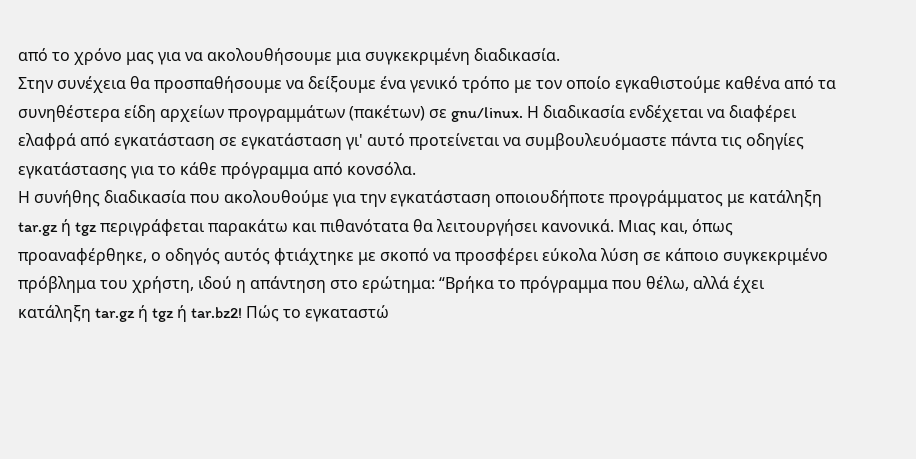από το χρόνο μας για να ακολουθήσουμε μια συγκεκριμένη διαδικασία.
Στην συνέχεια θα προσπαθήσουμε να δείξουμε ένα γενικό τρόπο με τον οποίο εγκαθιστούμε καθένα από τα συνηθέστερα είδη αρχείων προγραμμάτων (πακέτων) σε gnu/linux. Η διαδικασία ενδέχεται να διαφέρει ελαφρά από εγκατάσταση σε εγκατάσταση γι' αυτό προτείνεται να συμβουλευόμαστε πάντα τις οδηγίες εγκατάστασης για το κάθε πρόγραμμα από κονσόλα.
Η συνήθης διαδικασία που ακολουθούμε για την εγκατάσταση οποιουδήποτε προγράμματος με κατάληξη tar.gz ή tgz περιγράφεται παρακάτω και πιθανότατα θα λειτουργήσει κανονικά. Μιας και, όπως προαναφέρθηκε, ο οδηγός αυτός φτιάχτηκε με σκοπό να προσφέρει εύκολα λύση σε κάποιο συγκεκριμένο πρόβλημα του χρήστη, ιδού η απάντηση στο ερώτημα: “Βρήκα το πρόγραμμα που θέλω, αλλά έχει κατάληξη tar.gz ή tgz ή tar.bz2! Πώς το εγκαταστώ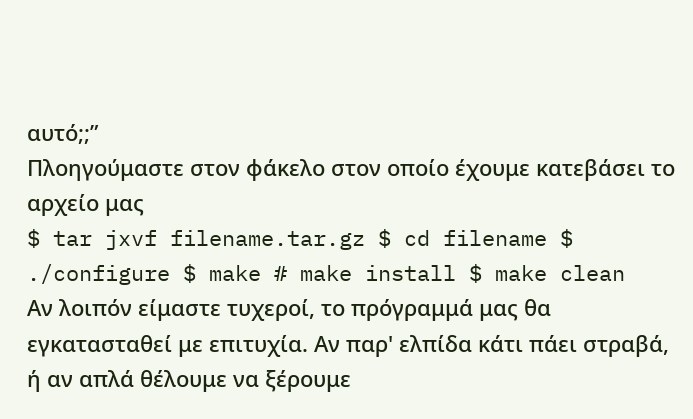αυτό;;”
Πλοηγούμαστε στον φάκελο στον οποίο έχουμε κατεβάσει το αρχείο μας
$ tar jxvf filename.tar.gz $ cd filename $ ./configure $ make # make install $ make clean
Αν λοιπόν είμαστε τυχεροί, το πρόγραμμά μας θα εγκατασταθεί με επιτυχία. Αν παρ' ελπίδα κάτι πάει στραβά, ή αν απλά θέλουμε να ξέρουμε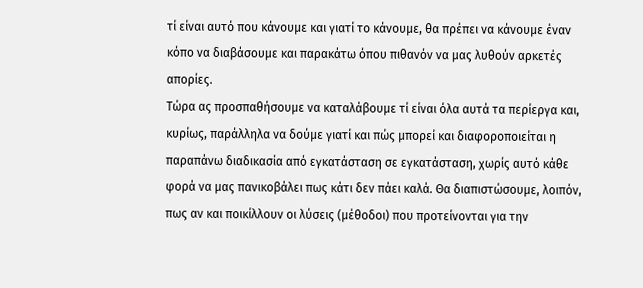τί είναι αυτό που κάνουμε και γιατί το κάνουμε, θα πρέπει να κάνουμε έναν κόπο να διαβάσουμε και παρακάτω όπου πιθανόν να μας λυθούν αρκετές απορίες.
Τώρα ας προσπαθήσουμε να καταλάβουμε τί είναι όλα αυτά τα περίεργα και, κυρίως, παράλληλα να δούμε γιατί και πώς μπορεί και διαφοροποιείται η παραπάνω διαδικασία από εγκατάσταση σε εγκατάσταση, χωρίς αυτό κάθε φορά να μας πανικοβάλει πως κάτι δεν πάει καλά. Θα διαπιστώσουμε, λοιπόν, πως αν και ποικίλλουν οι λύσεις (μέθοδοι) που προτείνονται για την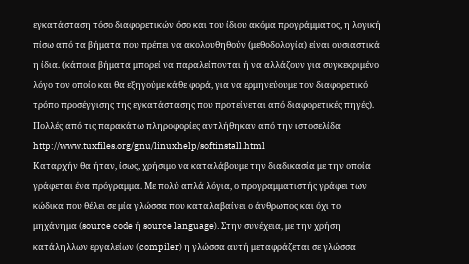εγκατάσταση τόσο διαφορετικών όσο και του ίδιου ακόμα προγράμματος, η λογική πίσω από τα βήματα που πρέπει να ακολουθηθούν (μεθοδολογία) είναι ουσιαστικά η ίδια. (κάποια βήματα μπορεί να παραλείπονται ή να αλλάζουν για συγκεκριμένο λόγο τον οποίο και θα εξηγούμε κάθε φορά, για να ερμηνεύουμε τον διαφορετικό τρόπο προσέγγισης της εγκατάστασης που προτείνεται από διαφορετικές πηγές). Πολλές από τις παρακάτω πληροφορίες αντλήθηκαν από την ιστοσελίδα http://www.tuxfiles.org/gnu/linuxhelp/softinstall.html
Καταρχήν θα ήταν, ίσως, χρήσιμο να καταλάβουμε την διαδικασία με την οποία γράφεται ένα πρόγραμμα. Με πολύ απλά λόγια, ο προγραμματιστής γράφει των κώδικα που θέλει σε μία γλώσσα που καταλαβαίνει ο άνθρωπος και όχι το μηχάνημα (source code ή source language). Στην συνέχεια, με την χρήση κατάληλλων εργαλείων (compiler) η γλώσσα αυτή μεταφράζεται σε γλώσσα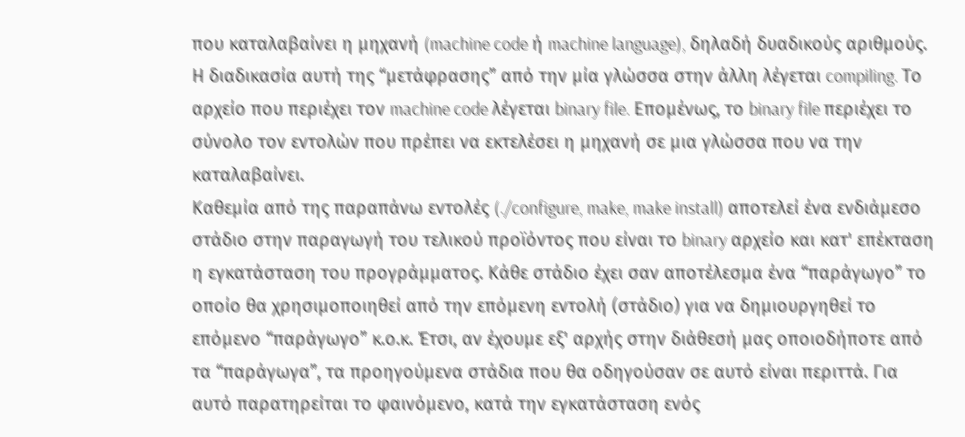που καταλαβαίνει η μηχανή (machine code ή machine language), δηλαδή δυαδικούς αριθμούς. Η διαδικασία αυτή της “μετάφρασης” από την μία γλώσσα στην άλλη λέγεται compiling. Το αρχείο που περιέχει τον machine code λέγεται binary file. Επομένως, το binary file περιέχει το σύνολο τον εντολών που πρέπει να εκτελέσει η μηχανή σε μια γλώσσα που να την καταλαβαίνει.
Καθεμία από της παραπάνω εντολές (./configure, make, make install) αποτελεί ένα ενδιάμεσο στάδιο στην παραγωγή του τελικού προϊόντoς που είναι το binary αρχείο και κατ' επέκταση η εγκατάσταση του προγράμματος. Κάθε στάδιο έχει σαν αποτέλεσμα ένα “παράγωγο” το οποίο θα χρησιμοποιηθεί από την επόμενη εντολή (στάδιο) για να δημιουργηθεί το επόμενο “παράγωγο” κ.ο.κ. Έτσι, αν έχουμε εξ' αρχής στην διάθεσή μας οποιοδήποτε από τα “παράγωγα”, τα προηγούμενα στάδια που θα οδηγούσαν σε αυτό είναι περιττά. Για αυτό παρατηρείται το φαινόμενο, κατά την εγκατάσταση ενός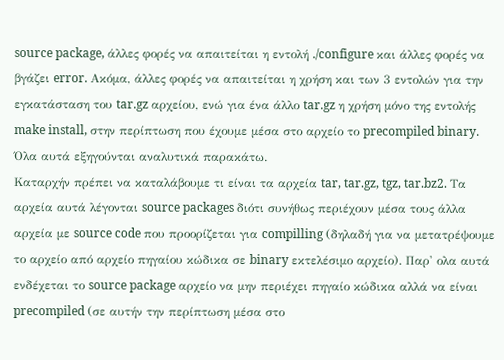source package, άλλες φορές να απαιτείται η εντολή ./configure και άλλες φορές να βγάζει error. Ακόμα, άλλες φορές να απαιτείται η χρήση και των 3 εντολών για την εγκατάσταση του tar.gz αρχείου, ενώ για ένα άλλο tar.gz η χρήση μόνο της εντολής make install, στην περίπτωση που έχουμε μέσα στο αρχείο το precompiled binary. Όλα αυτά εξηγούνται αναλυτικά παρακάτω.
Καταρχήν πρέπει να καταλάβουμε τι είναι τα αρχεία tar, tar.gz, tgz, tar.bz2. Τα αρχεία αυτά λέγονται source packages διότι συνήθως περιέχουν μέσα τους άλλα αρχεία με source code που προορίζεται για compilling (δηλαδή για να μετατρέψουμε το αρχείο από αρχείο πηγαίου κώδικα σε binary εκτελέσιμο αρχείο). Παρ' ολα αυτά ενδέχεται το source package αρχείο να μην περιέχει πηγαίο κώδικα αλλά να είναι precompiled (σε αυτήν την περίπτωση μέσα στο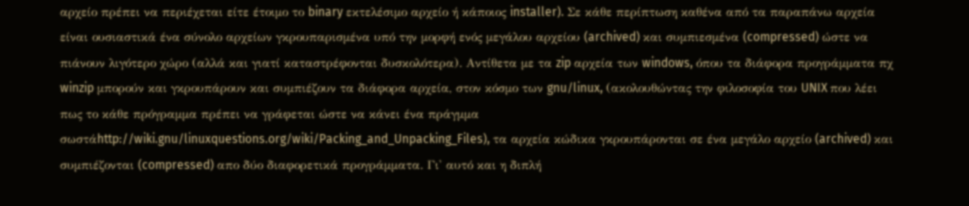αρχείο πρέπει να περιέχεται είτε έτοιμο το binary εκτελέσιμο αρχείο ή κάποιος installer). Σε κάθε περίπτωση καθένα από τα παραπάνω αρχεία είναι ουσιαστικά ένα σύνολο αρχείων γκρουπαρισμένα υπό την μορφή ενός μεγάλου αρχείου (archived) και συμπιεσμένα (compressed) ώστε να πιάνουν λιγότερο χώρο (αλλά και γιατί καταστρέφονται δυσκολότερα). Αντίθετα με τα zip αρχεία των windows, όπου τα διάφορα προγράμματα πχ winzip μπορούν και γκρουπάρουν και συμπιέζουν τα διάφορα αρχεία, στον κόσμο των gnu/linux, (ακολουθώντας την φιλοσοφία του UNIX που λέει πως το κάθε πρόγραμμα πρέπει να γράφεται ώστε να κάνει ένα πράγμμα σωστάhttp://wiki.gnu/linuxquestions.org/wiki/Packing_and_Unpacking_Files), τα αρχεία κώδικα γκρουπάρονται σε ένα μεγάλο αρχείο (archived) και συμπιέζονται (compressed) απο δύο διαφορετικά προγράμματα. Γι' αυτό και η διπλή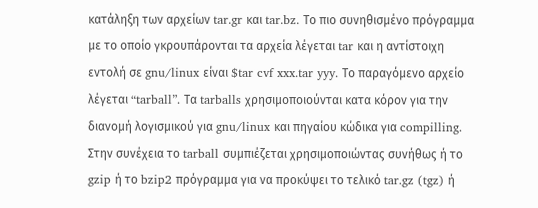κατάληξη των αρχείων tar.gr και tar.bz. Το πιο συνηθισμένο πρόγραμμα με το οποίο γκρουπάρονται τα αρχεία λέγεται tar και η αντίστοιχη εντολή σε gnu/linux είναι $tar cvf xxx.tar yyy. Το παραγόμενο αρχείο λέγεται “tarball”. Τα tarballs χρησιμοποιούνται κατα κόρον για την διανομή λογισμικού για gnu/linux και πηγαίου κώδικα για compilling. Στην συνέχεια το tarball συμπιέζεται χρησιμοποιώντας συνήθως ή το gzip ή το bzip2 πρόγραμμα για να προκύψει το τελικό tar.gz (tgz) ή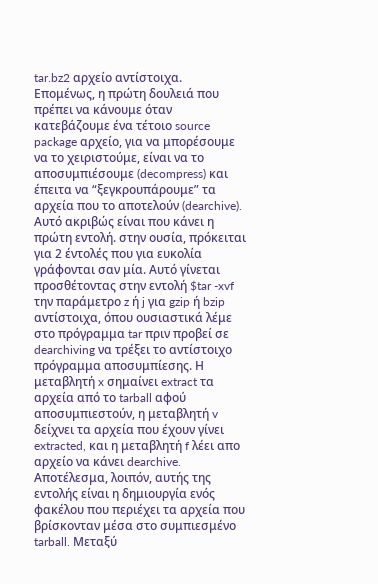tar.bz2 αρχείο αντίστοιχα.
Επομένως, η πρώτη δουλειά που πρέπει να κάνουμε όταν κατεβάζουμε ένα τέτοιο source package αρχείο, για να μπορέσουμε να το χειριστούμε, είναι να το αποσυμπιέσουμε (decompress) και έπειτα να “ξεγκρουπάρουμε” τα αρχεία που το αποτελούν (dearchive). Αυτό ακριβώς είναι που κάνει η πρώτη εντολή. στην ουσία, πρόκειται για 2 έντολές που για ευκολία γράφονται σαν μία. Αυτό γίνεται προσθέτοντας στην εντολή $tar -xvf την παράμετρο z ή j για gzip ή bzip αντίστοιχα, όπου ουσιαστικά λέμε στο πρόγραμμα tar πριν προβεί σε dearchiving να τρέξει το αντίστοιχο πρόγραμμα αποσυμπίεσης. Η μεταβλητή x σημαίνει extract τα αρχεία από το tarball αφού αποσυμπιεστούν, η μεταβλητή v δείχνει τα αρχεία που έχουν γίνει extracted, και η μεταβλητή f λέει απο αρχείο να κάνει dearchive. Αποτέλεσμα, λοιπόν, αυτής της εντολής είναι η δημιουργία ενός φακέλου που περιέχει τα αρχεία που βρίσκονταν μέσα στο συμπιεσμένο tarball. Μεταξύ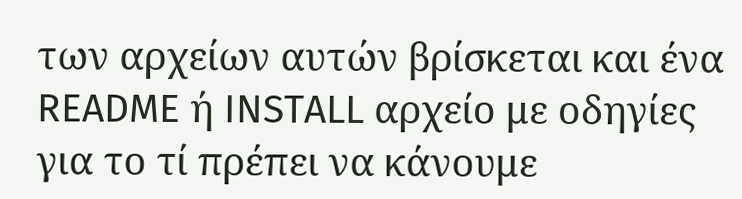των αρχείων αυτών βρίσκεται και ένα README ή INSTALL αρχείο με οδηγίες για το τί πρέπει να κάνουμε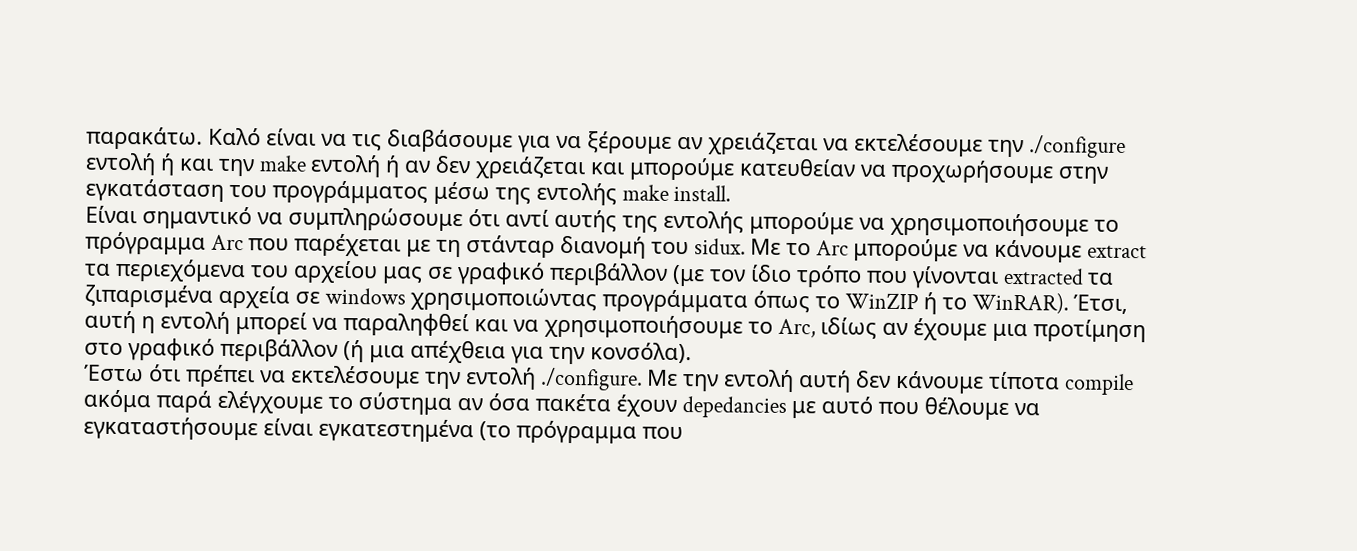παρακάτω. Καλό είναι να τις διαβάσουμε για να ξέρουμε αν χρειάζεται να εκτελέσουμε την ./configure εντολή ή και την make εντολή ή αν δεν χρειάζεται και μπορούμε κατευθείαν να προχωρήσουμε στην εγκατάσταση του προγράμματος μέσω της εντολής make install.
Είναι σημαντικό να συμπληρώσουμε ότι αντί αυτής της εντολής μπορούμε να χρησιμοποιήσουμε το πρόγραμμα Arc που παρέχεται με τη στάνταρ διανομή του sidux. Με το Arc μπορούμε να κάνουμε extract τα περιεχόμενα του αρχείου μας σε γραφικό περιβάλλον (με τον ίδιο τρόπο που γίνονται extracted τα ζιπαρισμένα αρχεία σε windows χρησιμοποιώντας προγράμματα όπως το WinZIP ή το WinRAR). Έτσι, αυτή η εντολή μπορεί να παραληφθεί και να χρησιμοποιήσουμε το Arc, ιδίως αν έχουμε μια προτίμηση στο γραφικό περιβάλλον (ή μια απέχθεια για την κονσόλα).
Έστω ότι πρέπει να εκτελέσουμε την εντολή ./configure. Με την εντολή αυτή δεν κάνουμε τίποτα compile ακόμα παρά ελέγχουμε το σύστημα αν όσα πακέτα έχουν depedancies με αυτό που θέλουμε να εγκαταστήσουμε είναι εγκατεστημένα (το πρόγραμμα που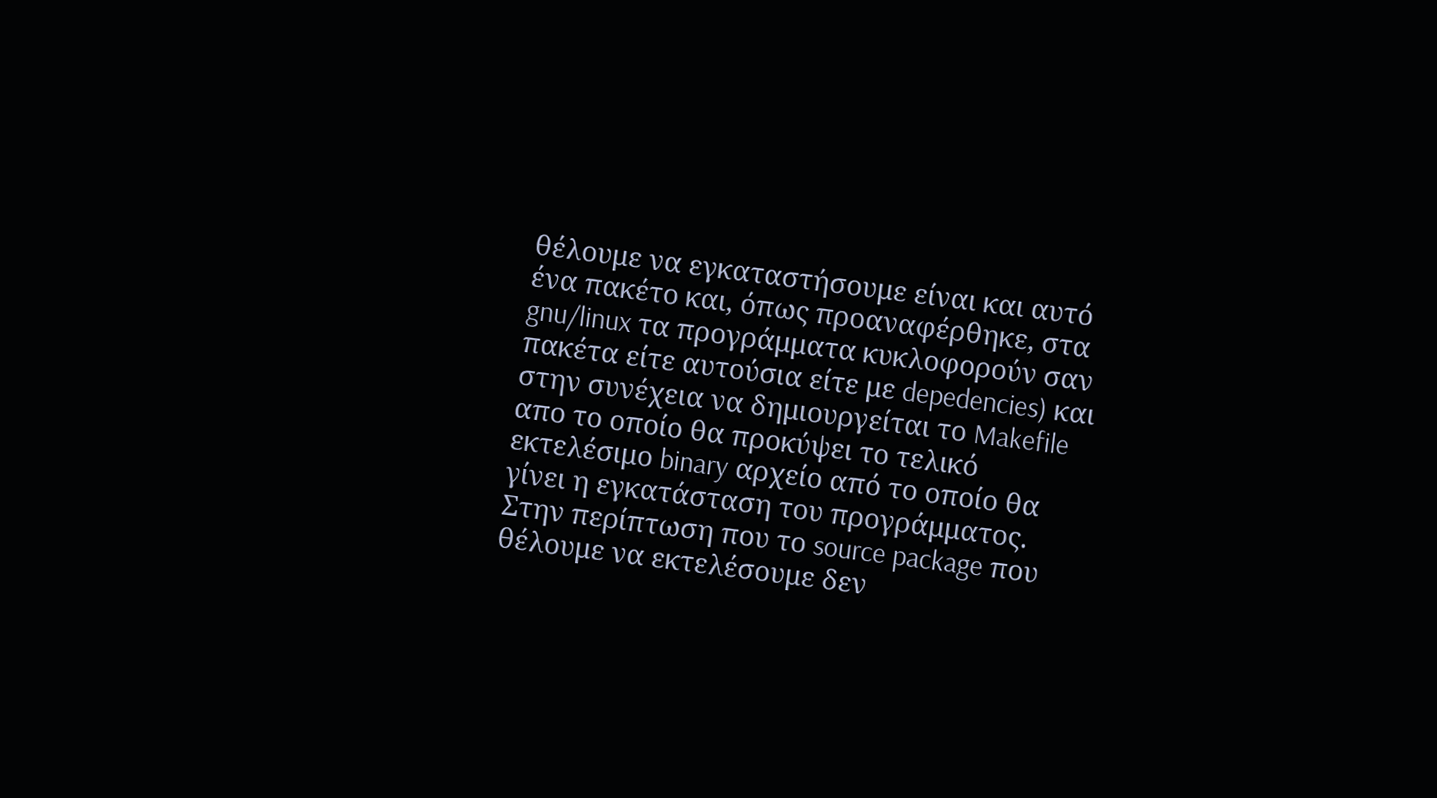θέλουμε να εγκαταστήσουμε είναι και αυτό ένα πακέτο και, όπως προαναφέρθηκε, στα gnu/linux τα προγράμματα κυκλοφορούν σαν πακέτα είτε αυτούσια είτε με depedencies) και στην συνέχεια να δημιουργείται το Makefile απο το οποίο θα προκύψει το τελικό εκτελέσιμο binary αρχείο από το οποίο θα γίνει η εγκατάσταση του προγράμματος.
Στην περίπτωση που το source package που θέλουμε να εκτελέσουμε δεν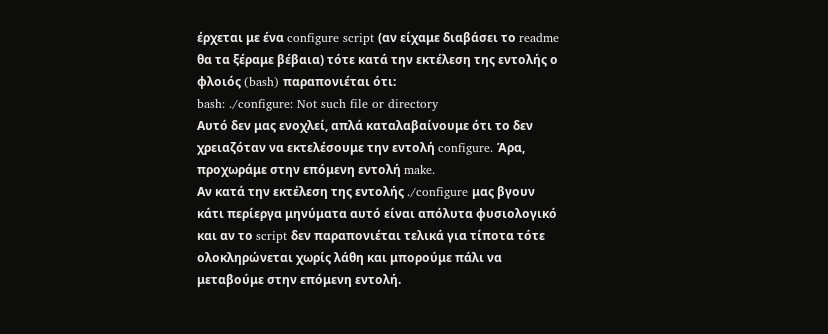έρχεται με ένα configure script (αν είχαμε διαβάσει το readme θα τα ξέραμε βέβαια) τότε κατά την εκτέλεση της εντολής ο φλοιός (bash) παραπονιέται ότι:
bash: ./configure: Not such file or directory
Αυτό δεν μας ενοχλεί, απλά καταλαβαίνουμε ότι το δεν χρειαζόταν να εκτελέσουμε την εντολή configure. Άρα, προχωράμε στην επόμενη εντολή make.
Αν κατά την εκτέλεση της εντολής ./configure μας βγουν κάτι περίεργα μηνύματα αυτό είναι απόλυτα φυσιολογικό και αν το script δεν παραπονιέται τελικά για τίποτα τότε ολοκληρώνεται χωρίς λάθη και μπορούμε πάλι να μεταβούμε στην επόμενη εντολή.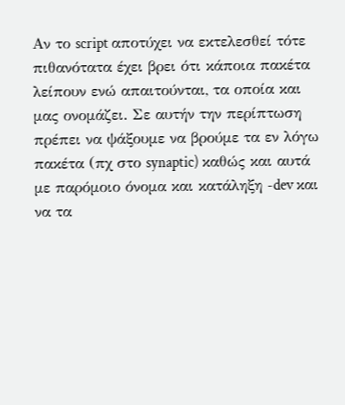Αν το script αποτύχει να εκτελεσθεί τότε πιθανότατα έχει βρει ότι κάποια πακέτα λείπουν ενώ απαιτούνται, τα οποία και μας ονομάζει. Σε αυτήν την περίπτωση πρέπει να ψάξουμε να βρούμε τα εν λόγω πακέτα (πχ στο synaptic) καθώς και αυτά με παρόμοιο όνομα και κατάληξη -dev και να τα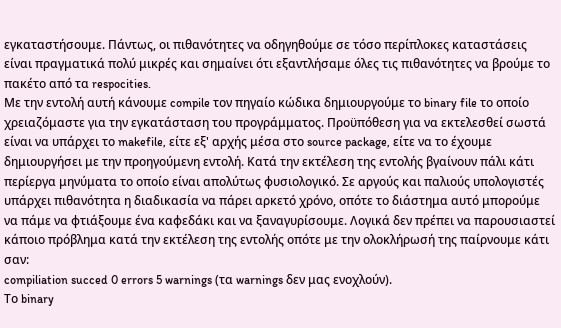εγκαταστήσουμε. Πάντως, οι πιθανότητες να οδηγηθούμε σε τόσο περίπλοκες καταστάσεις είναι πραγματικά πολύ μικρές και σημαίνει ότι εξαντλήσαμε όλες τις πιθανότητες να βρούμε το πακέτο από τα respocities.
Με την εντολή αυτή κάνουμε compile τον πηγαίο κώδικα δημιουργούμε το binary file το οποίο χρειαζόμαστε για την εγκατάσταση του προγράμματος. Προϋπόθεση για να εκτελεσθεί σωστά είναι να υπάρχει το makefile, είτε εξ' αρχής μέσα στο source package, είτε να το έχουμε δημιουργήσει με την προηγούμενη εντολή. Κατά την εκτέλεση της εντολής βγαίνουν πάλι κάτι περίεργα μηνύματα το οποίο είναι απολύτως φυσιολογικό. Σε αργούς και παλιούς υπολογιστές υπάρχει πιθανότητα η διαδικασία να πάρει αρκετό χρόνο, οπότε το διάστημα αυτό μπορούμε να πάμε να φτιάξουμε ένα καφεδάκι και να ξαναγυρίσουμε. Λογικά δεν πρέπει να παρουσιαστεί κάποιο πρόβλημα κατά την εκτέλεση της εντολής οπότε με την ολοκλήρωσή της παίρνουμε κάτι σαν:
compiliation succed 0 errors 5 warnings (τα warnings δεν μας ενοχλούν).
Το binary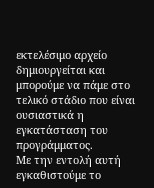εκτελέσιμο αρχείο δημιουργείται και μπορούμε να πάμε στο τελικό στάδιο που είναι ουσιαστικά η εγκατάσταση του προγράμματος.
Με την εντολή αυτή εγκαθιστούμε το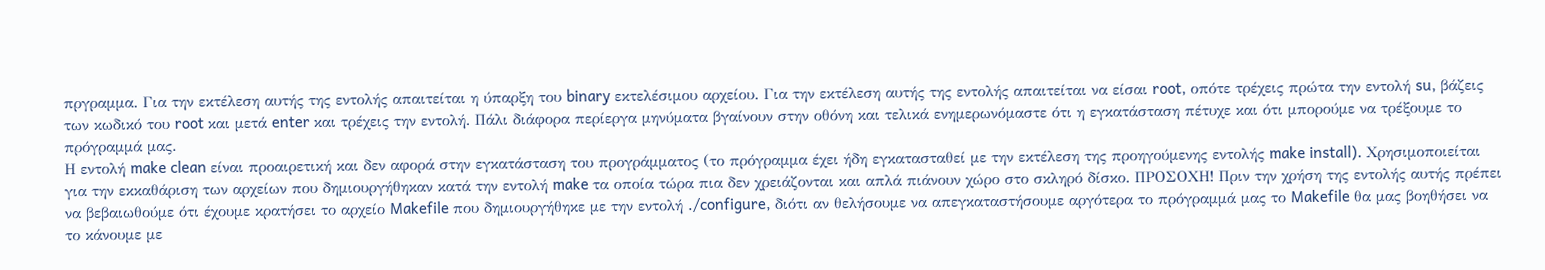πργραμμα. Για την εκτέλεση αυτής της εντολής απαιτείται η ύπαρξη του binary εκτελέσιμου αρχείου. Για την εκτέλεση αυτής της εντολής απαιτείται να είσαι root, οπότε τρέχεις πρώτα την εντολή su, βάζεις των κωδικό του root και μετά enter και τρέχεις την εντολή. Πάλι διάφορα περίεργα μηνύματα βγαίνουν στην οθόνη και τελικά ενημερωνόμαστε ότι η εγκατάσταση πέτυχε και ότι μπορούμε να τρέξουμε το πρόγραμμά μας.
Η εντολή make clean είναι προαιρετική και δεν αφορά στην εγκατάσταση του προγράμματος (το πρόγραμμα έχει ήδη εγκατασταθεί με την εκτέλεση της προηγούμενης εντολής make install). Χρησιμοποιείται για την εκκαθάριση των αρχείων που δημιουργήθηκαν κατά την εντολή make τα οποία τώρα πια δεν χρειάζονται και απλά πιάνουν χώρο στο σκληρό δίσκο. ΠΡΟΣΟΧΗ! Πριν την χρήση της εντολής αυτής πρέπει να βεβαιωθούμε ότι έχουμε κρατήσει το αρχείο Makefile που δημιουργήθηκε με την εντολή ./configure, διότι αν θελήσουμε να απεγκαταστήσουμε αργότερα το πρόγραμμά μας το Makefile θα μας βοηθήσει να το κάνουμε με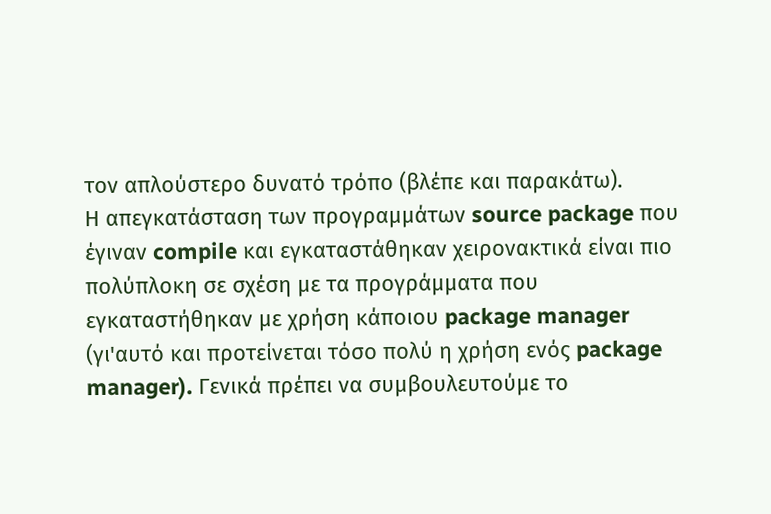τον απλούστερο δυνατό τρόπο (βλέπε και παρακάτω).
Η απεγκατάσταση των προγραμμάτων source package που έγιναν compile και εγκαταστάθηκαν χειρονακτικά είναι πιo πολύπλοκη σε σχέση με τα προγράμματα που εγκαταστήθηκαν με χρήση κάποιου package manager (γι'αυτό και προτείνεται τόσο πολύ η χρήση ενός package manager). Γενικά πρέπει να συμβουλευτούμε το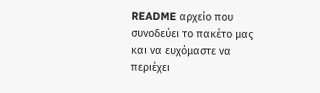README αρχείο που συνοδεύει το πακέτο μας και να ευχόμαστε να περιέχει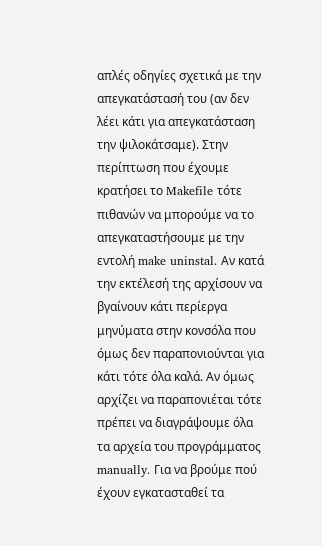απλές οδηγίες σχετικά με την απεγκατάστασή του (αν δεν λέει κάτι για απεγκατάσταση την ψιλοκάτσαμε). Στην περίπτωση που έχουμε κρατήσει το Makefile τότε πιθανών να μπορούμε να το απεγκαταστήσουμε με την εντολή make uninstal. Αν κατά την εκτέλεσή της αρχίσουν να βγαίνουν κάτι περίεργα μηνύματα στην κονσόλα που όμως δεν παραπονιούνται για κάτι τότε όλα καλά. Αν όμως αρχίζει να παραπονιέται τότε πρέπει να διαγράψουμε όλα τα αρχεία του προγράμματος manually. Για να βρούμε πού έχουν εγκατασταθεί τα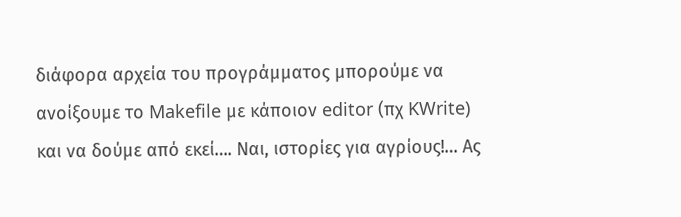διάφορα αρχεία του προγράμματος μπορούμε να ανοίξουμε το Makefile με κάποιον editor (πχ KWrite) και να δούμε από εκεί…. Ναι, ιστορίες για αγρίους!… Ας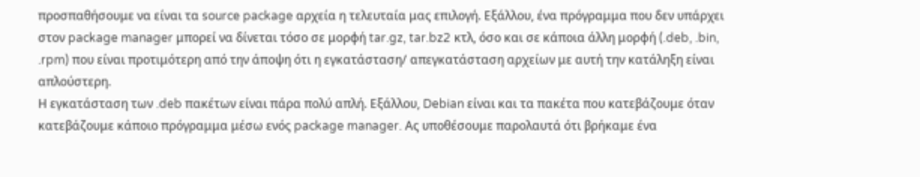προσπαθήσουμε να είναι τα source package αρχεία η τελευταία μας επιλογή. Εξάλλου, ένα πρόγραμμα που δεν υπάρχει στον package manager μπορεί να δίνεται τόσο σε μορφή tar.gz, tar.bz2 κτλ, όσο και σε κάποια άλλη μορφή (.deb, .bin, .rpm) που είναι προτιμότερη από την άποψη ότι η εγκατάσταση/ απεγκατάσταση αρχείων με αυτή την κατάληξη είναι απλούστερη.
Η εγκατάσταση των .deb πακέτων είναι πάρα πολύ απλή. Εξάλλου, Debian είναι και τα πακέτα που κατεβάζουμε όταν κατεβάζουμε κάποιο πρόγραμμα μέσω ενός package manager. Ας υποθέσουμε παρολαυτά ότι βρήκαμε ένα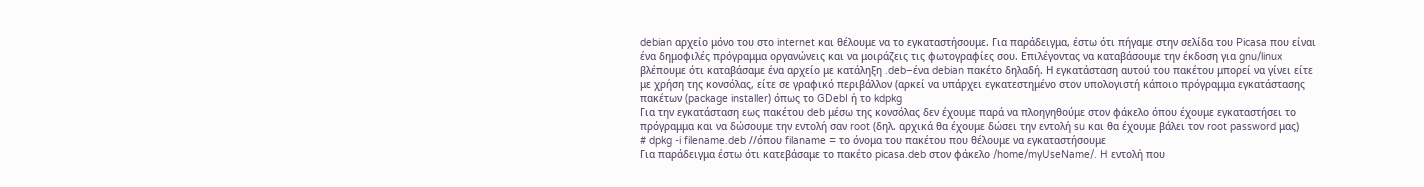debian αρχείο μόνο του στο internet και θέλουμε να το εγκαταστήσουμε. Για παράδειγμα, έστω ότι πήγαμε στην σελίδα του Picasa που είναι ένα δημοφιλές πρόγραμμα οργανώνεις και να μοιράζεις τις φωτογραφίες σου. Επιλέγοντας να καταβάσουμε την έκδοση για gnu/linux βλέπουμε ότι καταβάσαμε ένα αρχείο με κατάληξη .deb–ένα debian πακέτο δηλαδή. Η εγκατάσταση αυτού του πακέτου μπορεί να γίνει είτε με χρήση της κονσόλας, είτε σε γραφικό περιβάλλον (αρκεί να υπάρχει εγκατεστημένο στον υπολογιστή κάποιο πρόγραμμα εγκατάστασης πακέτων (package installer) όπως το GDebI ή το kdpkg
Για την εγκατάσταση εως πακέτου deb μέσω της κονσόλας δεν έχουμε παρά να πλοηγηθούμε στον φάκελο όπου έχουμε εγκαταστήσει το πρόγραμμα και να δώσουμε την εντολή σαν root (δηλ. αρχικά θα έχουμε δώσει την εντολή su και θα έχουμε βάλει τον root password μας)
# dpkg -i filename.deb //όπου filaname = το όνομα του πακέτου που θέλουμε να εγκαταστήσουμε
Για παράδειγμα έστω ότι κατεβάσαμε το πακέτο picasa.deb στον φάκελο /home/myUseName/. H εντολή που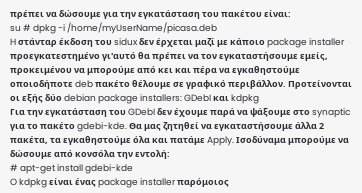πρέπει να δώσουμε για την εγκατάσταση του πακέτου είναι:
su # dpkg -i /home/myUserName/picasa.deb
H στάνταρ έκδοση του sidux δεν έρχεται μαζί με κάποιο package installer προεγκατεστημένο γι'αυτό θα πρέπει να τον εγκαταστήσουμε εμείς, προκειμένου να μπορούμε από κει και πέρα να εγκαθηστούμε οποιοδήποτε deb πακέτο θέλουμε σε γραφικό περιβάλλον. Προτείνονται οι εξής δύο debian package installers: GDebI και kdpkg
Για την εγκατάσταση του GDebI δεν έχουμε παρά να ψάξουμε στο synaptic για το πακέτο gdebi-kde. Θα μας ζητηθεί να εγκαταστήσουμε άλλα 2 πακέτα, τα εγκαθηστούμε όλα και πατάμε Apply. Ισοδύναμα μπορούμε να δώσουμε από κονσόλα την εντολή:
# apt-get install gdebi-kde
O kdpkg είναι ένας package installer παρόμοιος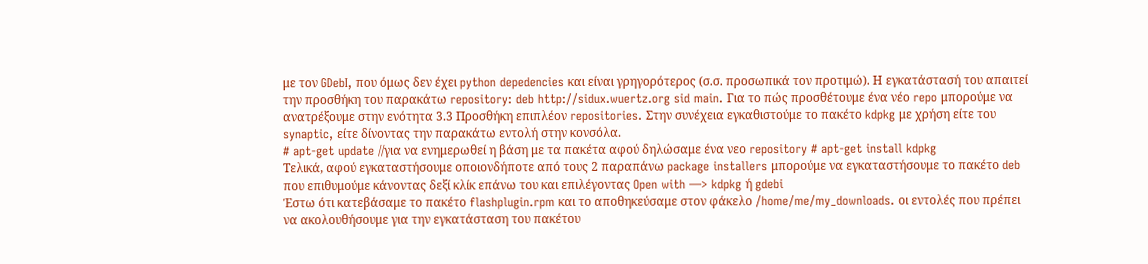με τον GDebI, που όμως δεν έχει python depedencies και είναι γρηγορότερος (σ.σ. προσωπικά τον προτιμώ). Η εγκατάστασή του απαιτεί την προσθήκη του παρακάτω repository: deb http://sidux.wuertz.org sid main. Για το πώς προσθέτουμε ένα νέο repo μπορούμε να ανατρέξουμε στην ενότητα 3.3 Προσθήκη επιπλέον repositories. Στην συνέχεια εγκαθιστούμε το πακέτο kdpkg με χρήση είτε του synaptic, είτε δίνοντας την παρακάτω εντολή στην κονσόλα.
# apt-get update //για να ενημερωθεί η βάση με τα πακέτα αφού δηλώσαμε ένα νεο repository # apt-get install kdpkg
Τελικά, αφού εγκαταστήσουμε οποιονδήποτε από τους 2 παραπάνω package installers μπορούμε να εγκαταστήσουμε το πακέτο deb που επιθυμούμε κάνοντας δεξί κλίκ επάνω του και επιλέγοντας Open with —> kdpkg ή gdebi
Έστω ότι κατεβάσαμε το πακέτο flashplugin.rpm και το αποθηκεύσαμε στον φάκελο /home/me/my_downloads. οι εντολές που πρέπει να ακολουθήσουμε για την εγκατάσταση του πακέτου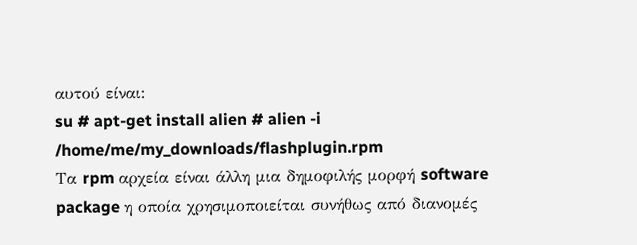αυτού είναι:
su # apt-get install alien # alien -i /home/me/my_downloads/flashplugin.rpm
Τα rpm αρχεία είναι άλλη μια δημοφιλής μορφή software package η οποία χρησιμοποιείται συνήθως από διανομές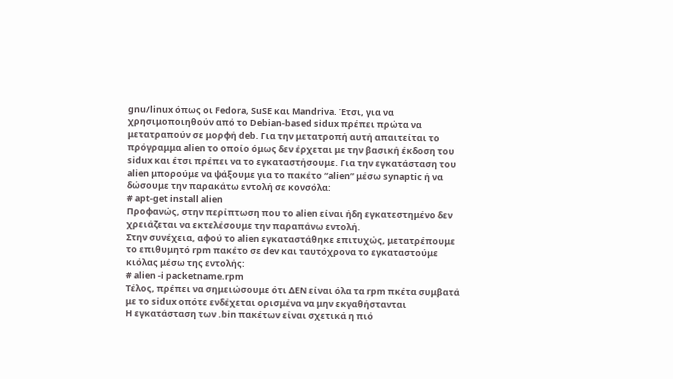gnu/linux όπως οι Fedora, SuSE και Mandriva. Έτσι, για να χρησιμοποιηθούν από το Debian-based sidux πρέπει πρώτα να μετατραπούν σε μορφή deb. Για την μετατροπή αυτή απαιτείται το πρόγραμμα alien το οποίο όμως δεν έρχεται με την βασική έκδοση του sidux και έτσι πρέπει να το εγκαταστήσουμε. Για την εγκατάσταση του alien μπορούμε να ψάξουμε για το πακέτο “alien” μέσω synaptic ή να δώσουμε την παρακάτω εντολή σε κονσόλα:
# apt-get install alien
Προφανώς, στην περίπτωση που το alien είναι ήδη εγκατεστημένο δεν χρειάζεται να εκτελέσουμε την παραπάνω εντολή.
Στην συνέχεια, αφού το alien εγκαταστάθηκε επιτυχώς, μετατρέπουμε το επιθυμητό rpm πακέτο σε dev και ταυτόχρονα το εγκαταστούμε κιόλας μέσω της εντολής:
# alien -i packetname.rpm
Τέλος, πρέπει να σημειώσουμε ότι ΔΕΝ είναι όλα τα rpm πκέτα συμβατά με το sidux οπότε ενδέχεται ορισμένα να μην εκγαθήστανται
Η εγκατάσταση των .bin πακέτων είναι σχετικά η πιό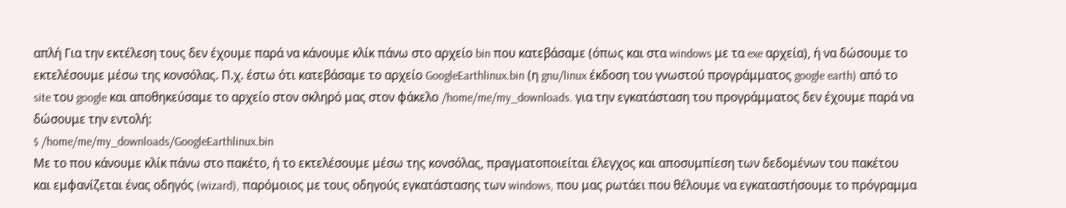απλή Για την εκτέλεση τους δεν έχουμε παρά να κάνουμε κλίκ πάνω στο αρχείο bin που κατεβάσαμε (όπως και στα windows με τα exe αρχεία), ή να δώσουμε το εκτελέσουμε μέσω της κονσόλας. Π.χ. έστω ότι κατεβάσαμε το αρχείο GoogleEarthlinux.bin (η gnu/linux έκδοση του γνωστού προγράμματος google earth) από το site του google και αποθηκεύσαμε το αρχείο στον σκληρό μας στον φάκελο /home/me/my_downloads. για την εγκατάσταση του προγράμματος δεν έχουμε παρά να δώσουμε την εντολή:
$ /home/me/my_downloads/GoogleEarthlinux.bin
Με το που κάνουμε κλίκ πάνω στο πακέτο, ή το εκτελέσουμε μέσω της κονσόλας, πραγματοποιείται έλεγχος και αποσυμπίεση των δεδομένων του πακέτου και εμφανίζεται ένας οδηγός (wizard), παρόμοιος με τους οδηγούς εγκατάστασης των windows, που μας ρωτάει που θέλουμε να εγκαταστήσουμε το πρόγραμμα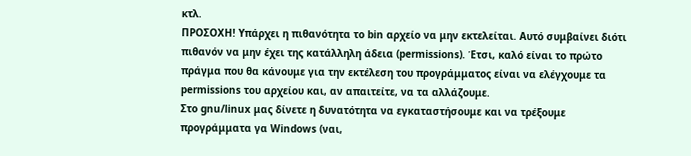κτλ.
ΠΡΟΣΟΧΗ! Υπάρχει η πιθανότητα το bin αρχείο να μην εκτελείται. Αυτό συμβαίνει διότι πιθανόν να μην έχει της κατάλληλη άδεια (permissions). Έτσι, καλό είναι το πρώτο πράγμα που θα κάνουμε για την εκτέλεση του προγράμματος είναι να ελέγχουμε τα permissions του αρχείου και, αν απαιτείτε, να τα αλλάζουμε.
Στο gnu/linux μας δίνετε η δυνατότητα να εγκαταστήσουμε και να τρέξουμε προγράμματα γα Windows (ναι,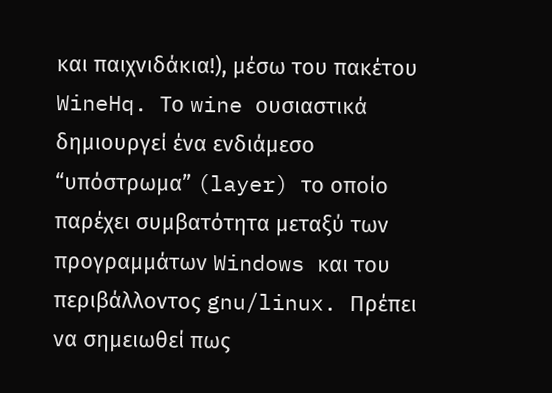και παιχνιδάκια!), μέσω του πακέτου WineHq. Το wine ουσιαστικά δημιουργεί ένα ενδιάμεσο “υπόστρωμα” (layer) το οποίο παρέχει συμβατότητα μεταξύ των προγραμμάτων Windows και του περιβάλλοντος gnu/linux. Πρέπει να σημειωθεί πως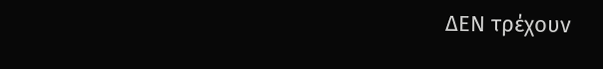ΔΕΝ τρέχουν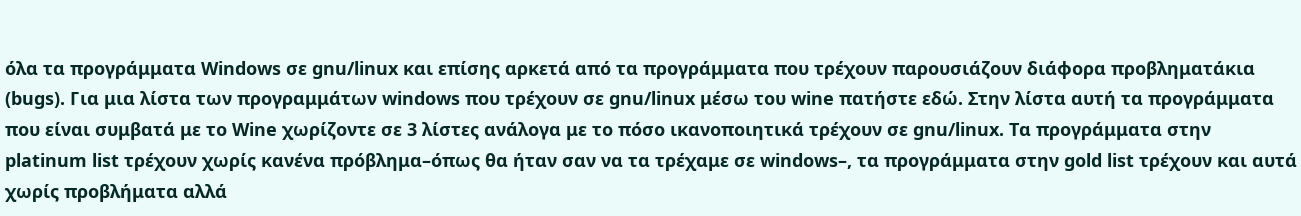όλα τα προγράμματα Windows σε gnu/linux και επίσης αρκετά από τα προγράμματα που τρέχουν παρουσιάζουν διάφορα προβληματάκια (bugs). Για μια λίστα των προγραμμάτων windows που τρέχουν σε gnu/linux μέσω του wine πατήστε εδώ. Στην λίστα αυτή τα προγράμματα που είναι συμβατά με το Wine χωρίζοντε σε 3 λίστες ανάλογα με το πόσο ικανοποιητικά τρέχουν σε gnu/linux. Τα προγράμματα στην platinum list τρέχουν χωρίς κανένα πρόβλημα–όπως θα ήταν σαν να τα τρέχαμε σε windows–, τα προγράμματα στην gold list τρέχουν και αυτά χωρίς προβλήματα αλλά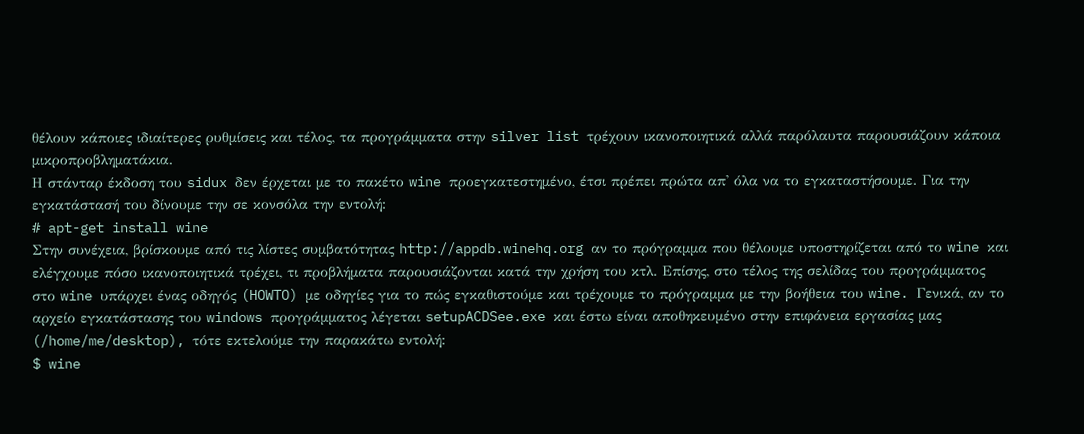θέλουν κάποιες ιδιαίτερες ρυθμίσεις και τέλος, τα προγράμματα στην silver list τρέχουν ικανοποιητικά αλλά παρόλαυτα παρουσιάζουν κάποια μικροπροβληματάκια.
Η στάνταρ έκδοση του sidux δεν έρχεται με το πακέτο wine προεγκατεστημένο, έτσι πρέπει πρώτα απ' όλα να το εγκαταστήσουμε. Για την εγκατάστασή του δίνουμε την σε κονσόλα την εντολή:
# apt-get install wine
Στην συνέχεια, βρίσκουμε από τις λίστες συμβατότητας http://appdb.winehq.org αν το πρόγραμμα που θέλουμε υποστηρίζεται από το wine και ελέγχουμε πόσο ικανοποιητικά τρέχει, τι προβλήματα παρουσιάζονται κατά την χρήση του κτλ. Επίσης, στο τέλος της σελίδας του προγράμματος στο wine υπάρχει ένας οδηγός (HOWTO) με οδηγίες για το πώς εγκαθιστούμε και τρέχουμε το πρόγραμμα με την βοήθεια του wine. Γενικά, αν το αρχείο εγκατάστασης του windows προγράμματος λέγεται setupACDSee.exe και έστω είναι αποθηκευμένο στην επιφάνεια εργασίας μας (/home/me/desktop), τότε εκτελούμε την παρακάτω εντολή:
$ wine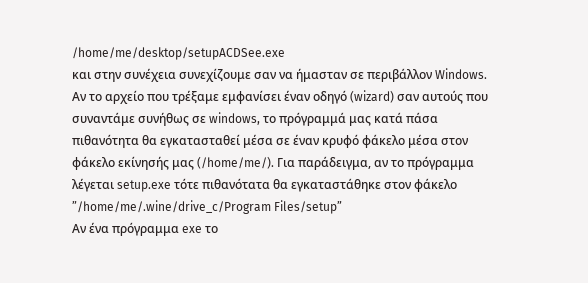/home/me/desktop/setupACDSee.exe
και στην συνέχεια συνεχίζουμε σαν να ήμασταν σε περιβάλλον Windows.
Αν το αρχείο που τρέξαμε εμφανίσει έναν οδηγό (wizard) σαν αυτούς που συναντάμε συνήθως σε windows, το πρόγραμμά μας κατά πάσα πιθανότητα θα εγκατασταθεί μέσα σε έναν κρυφό φάκελο μέσα στον φάκελο εκίνησής μας (/home/me/). Για παράδειγμα, αν το πρόγραμμα λέγεται setup.exe τότε πιθανότατα θα εγκαταστάθηκε στον φάκελο ”/home/me/.wine/drive_c/Program Files/setup”
Αν ένα πρόγραμμα exe το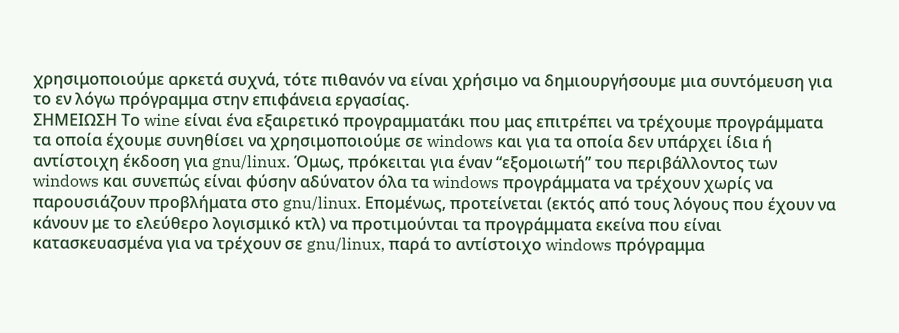χρησιμοποιούμε αρκετά συχνά, τότε πιθανόν να είναι χρήσιμο να δημιουργήσουμε μια συντόμευση για το εν λόγω πρόγραμμα στην επιφάνεια εργασίας.
ΣΗΜΕΙΩΣΗ Το wine είναι ένα εξαιρετικό προγραμματάκι που μας επιτρέπει να τρέχουμε προγράμματα τα οποία έχουμε συνηθίσει να χρησιμοποιούμε σε windows και για τα οποία δεν υπάρχει ίδια ή αντίστοιχη έκδοση για gnu/linux. Όμως, πρόκειται για έναν “εξομοιωτή” του περιβάλλοντος των windows και συνεπώς είναι φύσην αδύνατον όλα τα windows προγράμματα να τρέχουν χωρίς να παρουσιάζουν προβλήματα στο gnu/linux. Επομένως, προτείνεται (εκτός από τους λόγους που έχουν να κάνουν με το ελεύθερο λογισμικό κτλ) να προτιμούνται τα προγράμματα εκείνα που είναι κατασκευασμένα για να τρέχουν σε gnu/linux, παρά το αντίστοιχο windows πρόγραμμα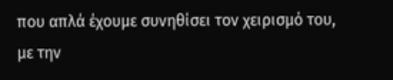που απλά έχουμε συνηθίσει τον χειρισμό του, με την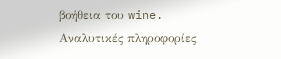βοήθεια του wine.
Αναλυτικές πληροφορίες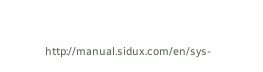http://manual.sidux.com/en/sys-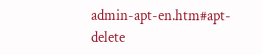admin-apt-en.htm#apt-delete